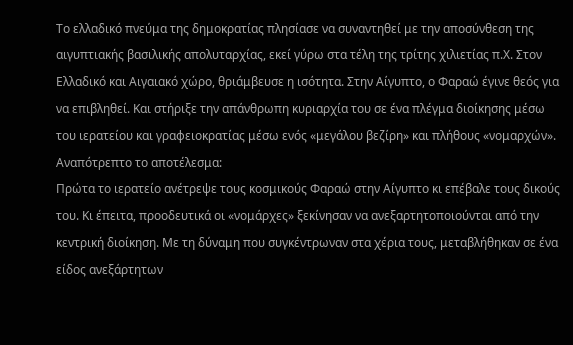Το ελλαδικό πνεύμα της δημοκρατίας πλησίασε να συναντηθεί με την αποσύνθεση της αιγυπτιακής βασιλικής απολυταρχίας, εκεί γύρω στα τέλη της τρίτης χιλιετίας π.Χ. Στον Ελλαδικό και Αιγαιακό χώρο, θριάμβευσε η ισότητα. Στην Αίγυπτο, ο Φαραώ έγινε θεός για να επιβληθεί. Και στήριξε την απάνθρωπη κυριαρχία του σε ένα πλέγμα διοίκησης μέσω του ιερατείου και γραφειοκρατίας μέσω ενός «μεγάλου βεζίρη» και πλήθους «νομαρχών». Αναπότρεπτο το αποτέλεσμα:
Πρώτα το ιερατείο ανέτρεψε τους κοσμικούς Φαραώ στην Αίγυπτο κι επέβαλε τους δικούς του. Κι έπειτα, προοδευτικά οι «νομάρχες» ξεκίνησαν να ανεξαρτητοποιούνται από την κεντρική διοίκηση. Με τη δύναμη που συγκέντρωναν στα χέρια τους, μεταβλήθηκαν σε ένα είδος ανεξάρτητων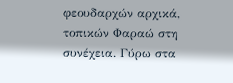φεουδαρχών αρχικά, τοπικών Φαραώ στη συνέχεια. Γύρω στα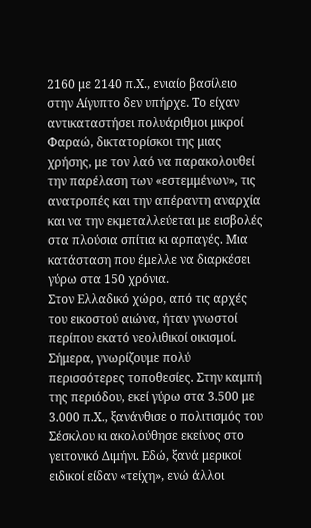2160 με 2140 π.Χ., ενιαίο βασίλειο στην Αίγυπτο δεν υπήρχε. Το είχαν αντικαταστήσει πολυάριθμοι μικροί Φαραώ, δικτατορίσκοι της μιας χρήσης, με τον λαό να παρακολουθεί την παρέλαση των «εστεμμένων», τις ανατροπές και την απέραντη αναρχία και να την εκμεταλλεύεται με εισβολές στα πλούσια σπίτια κι αρπαγές. Μια κατάσταση που έμελλε να διαρκέσει γύρω στα 150 χρόνια.
Στον Ελλαδικό χώρο, από τις αρχές του εικοστού αιώνα, ήταν γνωστοί περίπου εκατό νεολιθικοί οικισμοί. Σήμερα, γνωρίζουμε πολύ περισσότερες τοποθεσίες. Στην καμπή της περιόδου, εκεί γύρω στα 3.500 με 3.000 π.Χ., ξανάνθισε ο πολιτισμός του Σέσκλου κι ακολούθησε εκείνος στο γειτονικό Διμήνι. Εδώ, ξανά μερικοί ειδικοί είδαν «τείχη», ενώ άλλοι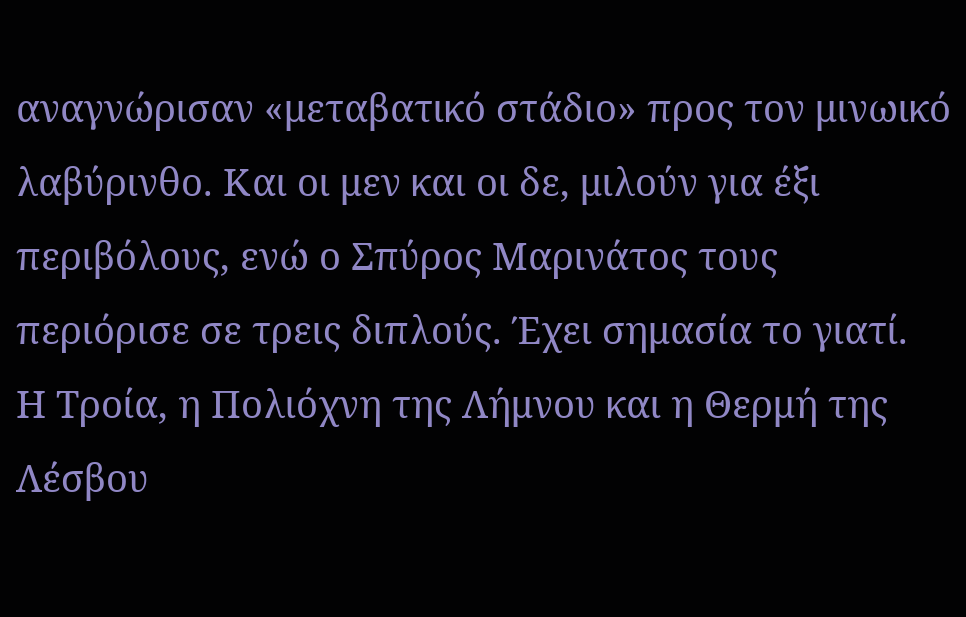αναγνώρισαν «μεταβατικό στάδιο» προς τον μινωικό λαβύρινθο. Και οι μεν και οι δε, μιλούν για έξι περιβόλους, ενώ ο Σπύρος Μαρινάτος τους περιόρισε σε τρεις διπλούς. Έχει σημασία το γιατί.
Η Τροία, η Πολιόχνη της Λήμνου και η Θερμή της Λέσβου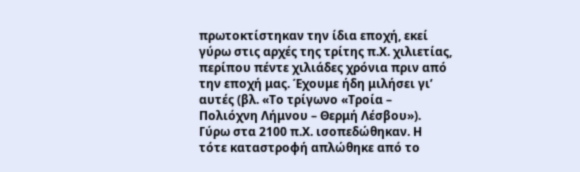πρωτοκτίστηκαν την ίδια εποχή, εκεί γύρω στις αρχές της τρίτης π.Χ. χιλιετίας, περίπου πέντε χιλιάδες χρόνια πριν από την εποχή μας. Έχουμε ήδη μιλήσει γι’ αυτές (βλ. «Το τρίγωνο «Τροία – Πολιόχνη Λήμνου – Θερμή Λέσβου»). Γύρω στα 2100 π.Χ. ισοπεδώθηκαν. Η τότε καταστροφή απλώθηκε από το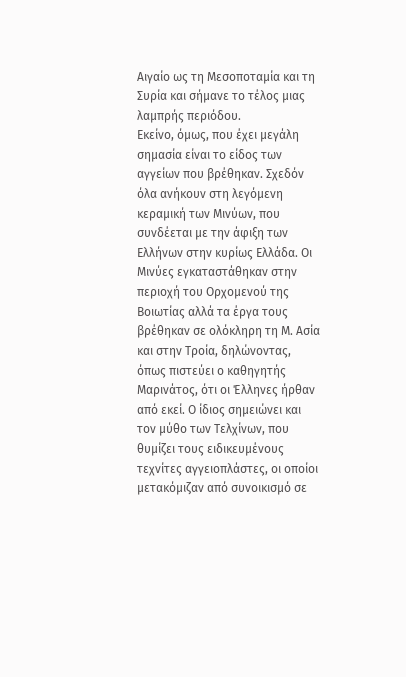Αιγαίο ως τη Μεσοποταμία και τη Συρία και σήμανε το τέλος μιας λαμπρής περιόδου.
Εκείνο, όμως, που έχει μεγάλη σημασία είναι το είδος των αγγείων που βρέθηκαν. Σχεδόν όλα ανήκουν στη λεγόμενη κεραμική των Μινύων, που συνδέεται με την άφιξη των Ελλήνων στην κυρίως Ελλάδα. Οι Μινύες εγκαταστάθηκαν στην περιοχή του Ορχομενού της Βοιωτίας αλλά τα έργα τους βρέθηκαν σε ολόκληρη τη Μ. Ασία και στην Τροία, δηλώνοντας, όπως πιστεύει ο καθηγητής Μαρινάτος, ότι οι Έλληνες ήρθαν από εκεί. Ο ίδιος σημειώνει και τον μύθο των Τελχίνων, που θυμίζει τους ειδικευμένους τεχνίτες αγγειοπλάστες, οι οποίοι μετακόμιζαν από συνοικισμό σε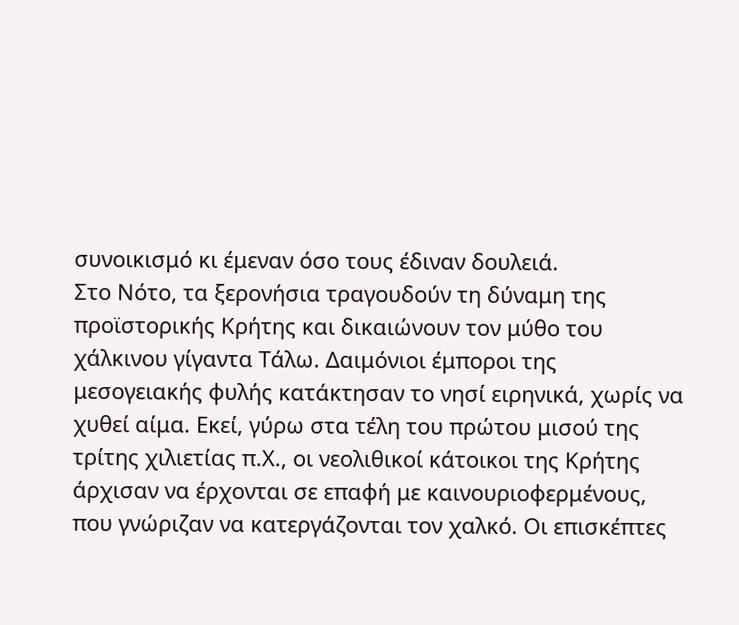συνοικισμό κι έμεναν όσο τους έδιναν δουλειά.
Στο Νότο, τα ξερονήσια τραγουδούν τη δύναμη της προϊστορικής Κρήτης και δικαιώνουν τον μύθο του χάλκινου γίγαντα Τάλω. Δαιμόνιοι έμποροι της μεσογειακής φυλής κατάκτησαν το νησί ειρηνικά, χωρίς να χυθεί αίμα. Εκεί, γύρω στα τέλη του πρώτου μισού της τρίτης χιλιετίας π.Χ., οι νεολιθικοί κάτοικοι της Κρήτης άρχισαν να έρχονται σε επαφή με καινουριοφερμένους, που γνώριζαν να κατεργάζονται τον χαλκό. Οι επισκέπτες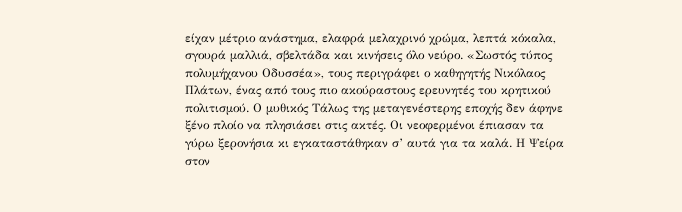είχαν μέτριο ανάστημα, ελαφρά μελαχρινό χρώμα, λεπτά κόκαλα, σγουρά μαλλιά, σβελτάδα και κινήσεις όλο νεύρο. «Σωστός τύπος πολυμήχανου Οδυσσέα», τους περιγράφει ο καθηγητής Νικόλαος Πλάτων, ένας από τους πιο ακούραστους ερευνητές του κρητικού πολιτισμού. Ο μυθικός Τάλως της μεταγενέστερης εποχής δεν άφηνε ξένο πλοίο να πλησιάσει στις ακτές. Οι νεοφερμένοι έπιασαν τα γύρω ξερονήσια κι εγκαταστάθηκαν σ’ αυτά για τα καλά. Η Ψείρα στον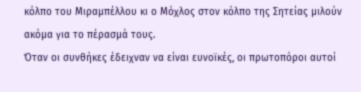κόλπο του Μιραμπέλλου κι ο Μόχλος στον κόλπο της Σητείας μιλούν ακόμα για το πέρασμά τους.
Όταν οι συνθήκες έδειχναν να είναι ευνοϊκές, οι πρωτοπόροι αυτοί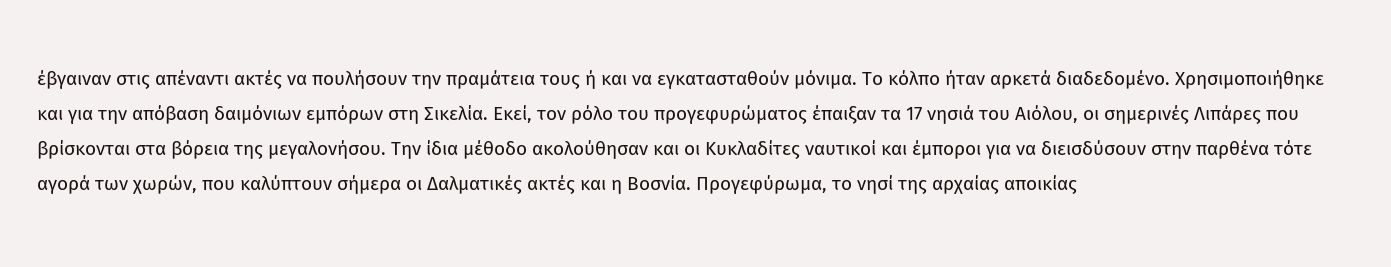έβγαιναν στις απέναντι ακτές να πουλήσουν την πραμάτεια τους ή και να εγκατασταθούν μόνιμα. Το κόλπο ήταν αρκετά διαδεδομένο. Χρησιμοποιήθηκε και για την απόβαση δαιμόνιων εμπόρων στη Σικελία. Εκεί, τον ρόλο του προγεφυρώματος έπαιξαν τα 17 νησιά του Αιόλου, οι σημερινές Λιπάρες που βρίσκονται στα βόρεια της μεγαλονήσου. Την ίδια μέθοδο ακολούθησαν και οι Κυκλαδίτες ναυτικοί και έμποροι για να διεισδύσουν στην παρθένα τότε αγορά των χωρών, που καλύπτουν σήμερα οι Δαλματικές ακτές και η Βοσνία. Προγεφύρωμα, το νησί της αρχαίας αποικίας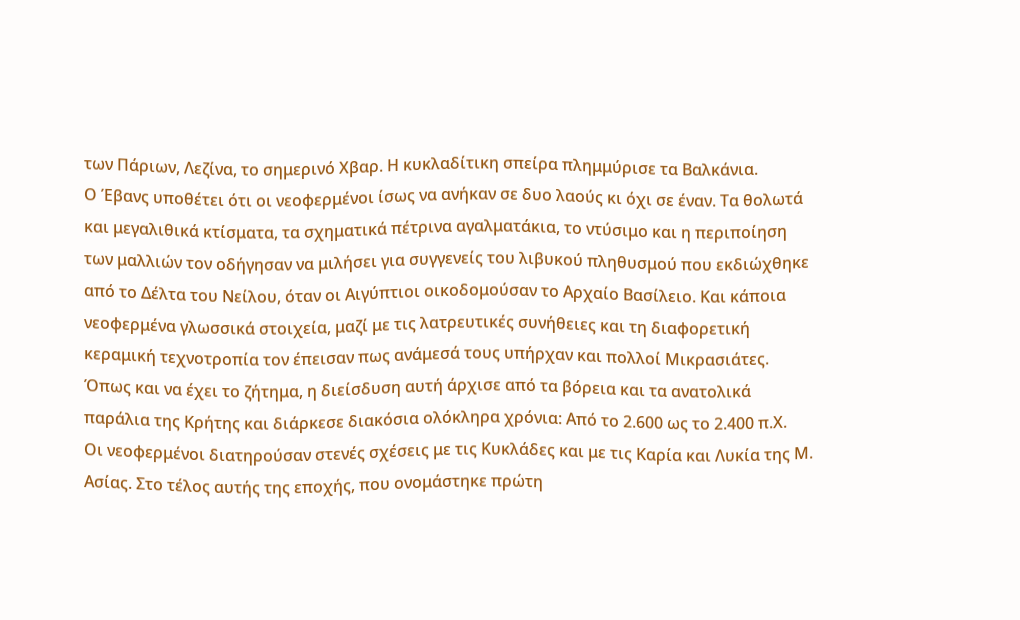των Πάριων, Λεζίνα, το σημερινό Χβαρ. Η κυκλαδίτικη σπείρα πλημμύρισε τα Βαλκάνια.
Ο Έβανς υποθέτει ότι οι νεοφερμένοι ίσως να ανήκαν σε δυο λαούς κι όχι σε έναν. Τα θολωτά και μεγαλιθικά κτίσματα, τα σχηματικά πέτρινα αγαλματάκια, το ντύσιμο και η περιποίηση των μαλλιών τον οδήγησαν να μιλήσει για συγγενείς του λιβυκού πληθυσμού που εκδιώχθηκε από το Δέλτα του Νείλου, όταν οι Αιγύπτιοι οικοδομούσαν το Αρχαίο Βασίλειο. Και κάποια νεοφερμένα γλωσσικά στοιχεία, μαζί με τις λατρευτικές συνήθειες και τη διαφορετική κεραμική τεχνοτροπία τον έπεισαν πως ανάμεσά τους υπήρχαν και πολλοί Μικρασιάτες. Όπως και να έχει το ζήτημα, η διείσδυση αυτή άρχισε από τα βόρεια και τα ανατολικά παράλια της Κρήτης και διάρκεσε διακόσια ολόκληρα χρόνια: Από το 2.600 ως το 2.400 π.Χ.
Οι νεοφερμένοι διατηρούσαν στενές σχέσεις με τις Κυκλάδες και με τις Καρία και Λυκία της Μ. Ασίας. Στο τέλος αυτής της εποχής, που ονομάστηκε πρώτη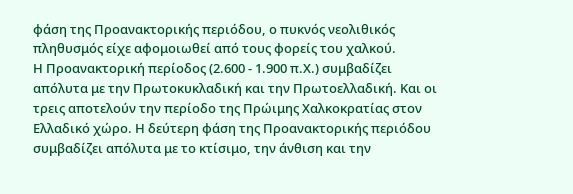φάση της Προανακτορικής περιόδου, ο πυκνός νεολιθικός πληθυσμός είχε αφομοιωθεί από τους φορείς του χαλκού.
Η Προανακτορική περίοδος (2.600 - 1.900 π.Χ.) συμβαδίζει απόλυτα με την Πρωτοκυκλαδική και την Πρωτοελλαδική. Και οι τρεις αποτελούν την περίοδο της Πρώιμης Χαλκοκρατίας στον Ελλαδικό χώρο. Η δεύτερη φάση της Προανακτορικής περιόδου συμβαδίζει απόλυτα με το κτίσιμο, την άνθιση και την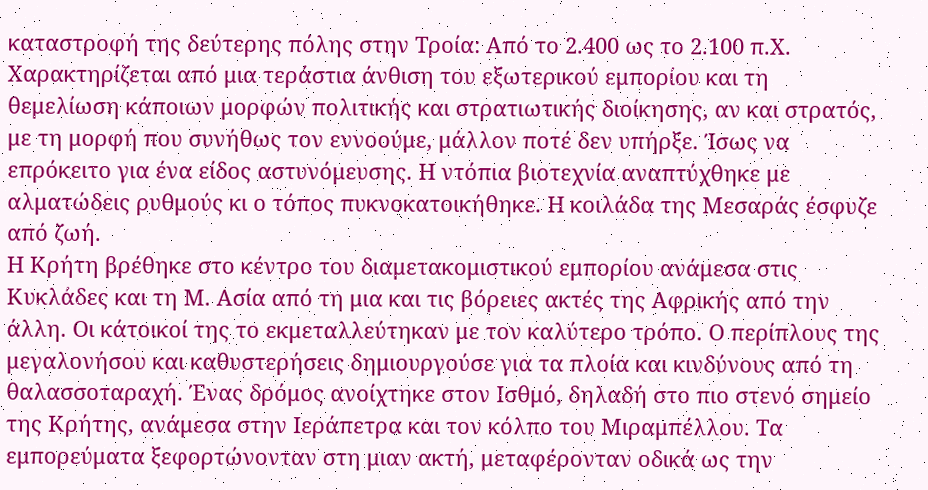καταστροφή της δεύτερης πόλης στην Τροία: Από το 2.400 ως το 2.100 π.Χ. Χαρακτηρίζεται από μια τεράστια άνθιση του εξωτερικού εμπορίου και τη θεμελίωση κάποιων μορφών πολιτικής και στρατιωτικής διοίκησης, αν και στρατός, με τη μορφή που συνήθως τον εννοούμε, μάλλον ποτέ δεν υπήρξε. Ίσως να επρόκειτο για ένα είδος αστυνόμευσης. Η ντόπια βιοτεχνία αναπτύχθηκε με αλματώδεις ρυθμούς κι ο τόπος πυκνοκατοικήθηκε. Η κοιλάδα της Μεσαράς έσφυζε από ζωή.
Η Κρήτη βρέθηκε στο κέντρο του διαμετακομιστικού εμπορίου ανάμεσα στις Κυκλάδες και τη Μ. Ασία από τη μια και τις βόρειες ακτές της Αφρικής από την άλλη. Οι κάτοικοί της το εκμεταλλεύτηκαν με τον καλύτερο τρόπο. Ο περίπλους της μεγαλονήσου και καθυστερήσεις δημιουργούσε για τα πλοία και κινδύνους από τη θαλασσοταραχή. Ένας δρόμος ανοίχτηκε στον Ισθμό, δηλαδή στο πιο στενό σημείο της Κρήτης, ανάμεσα στην Ιεράπετρα και τον κόλπο του Μιραμπέλλου. Τα εμπορεύματα ξεφορτώνονταν στη μιαν ακτή, μεταφέρονταν οδικά ως την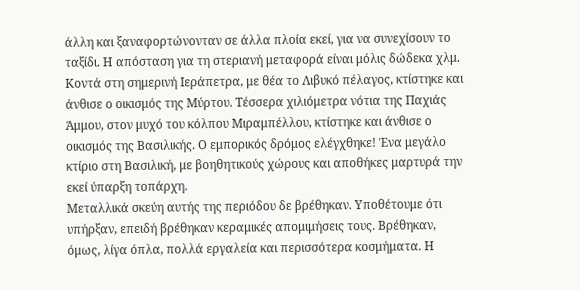άλλη και ξαναφορτώνονταν σε άλλα πλοία εκεί, για να συνεχίσουν το ταξίδι. Η απόσταση για τη στεριανή μεταφορά είναι μόλις δώδεκα χλμ.
Κοντά στη σημερινή Ιεράπετρα, με θέα το Λιβυκό πέλαγος, κτίστηκε και άνθισε ο οικισμός της Μύρτου. Τέσσερα χιλιόμετρα νότια της Παχιάς Άμμου, στον μυχό του κόλπου Μιραμπέλλου, κτίστηκε και άνθισε ο οικισμός της Βασιλικής. Ο εμπορικός δρόμος ελέγχθηκε! Ένα μεγάλο κτίριο στη Βασιλική, με βοηθητικούς χώρους και αποθήκες μαρτυρά την εκεί ύπαρξη τοπάρχη.
Μεταλλικά σκεύη αυτής της περιόδου δε βρέθηκαν. Υποθέτουμε ότι υπήρξαν, επειδή βρέθηκαν κεραμικές απομιμήσεις τους. Βρέθηκαν, όμως, λίγα όπλα, πολλά εργαλεία και περισσότερα κοσμήματα. Η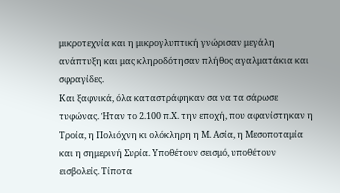μικροτεχνία και η μικρογλυπτική γνώρισαν μεγάλη ανάπτυξη και μας κληροδότησαν πλήθος αγαλματάκια και σφραγίδες.
Και ξαφνικά, όλα καταστράφηκαν σα να τα σάρωσε τυφώνας. Ήταν το 2.100 π.Χ. την εποχή, που αφανίστηκαν η Τροία, η Πολιόχνη κι ολόκληρη η Μ. Ασία, η Μεσοποταμία και η σημερινή Συρία. Υποθέτουν σεισμό, υποθέτουν εισβολείς. Τίποτα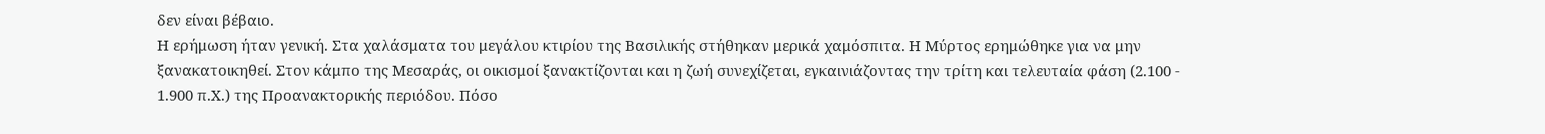δεν είναι βέβαιο.
Η ερήμωση ήταν γενική. Στα χαλάσματα του μεγάλου κτιρίου της Βασιλικής στήθηκαν μερικά χαμόσπιτα. Η Μύρτος ερημώθηκε για να μην ξανακατοικηθεί. Στον κάμπο της Μεσαράς, οι οικισμοί ξανακτίζονται και η ζωή συνεχίζεται, εγκαινιάζοντας την τρίτη και τελευταία φάση (2.100 - 1.900 π.Χ.) της Προανακτορικής περιόδου. Πόσο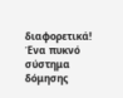διαφορετικά!
Ένα πυκνό σύστημα δόμησης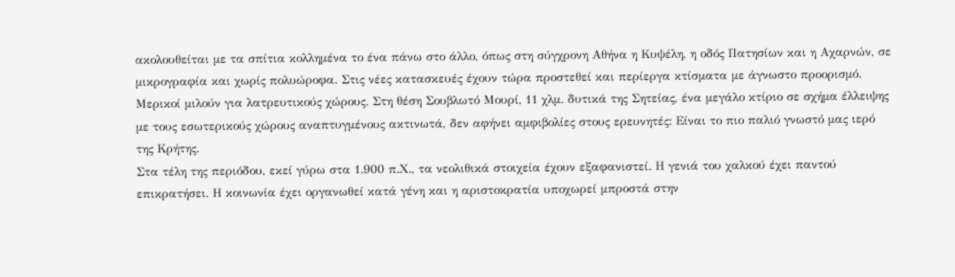ακολουθείται με τα σπίτια κολλημένα το ένα πάνω στο άλλο, όπως στη σύγχρονη Αθήνα η Κυψέλη, η οδός Πατησίων και η Αχαρνών, σε μικρογραφία και χωρίς πολυώροφα. Στις νέες κατασκευές έχουν τώρα προστεθεί και περίεργα κτίσματα με άγνωστο προορισμό. Μερικοί μιλούν για λατρευτικούς χώρους. Στη θέση Σουβλωτό Μουρί, 11 χλμ. δυτικά της Σητείας, ένα μεγάλο κτίριο σε σχήμα έλλειψης με τους εσωτερικούς χώρους αναπτυγμένους ακτινωτά, δεν αφήνει αμφιβολίες στους ερευνητές: Είναι το πιο παλιό γνωστό μας ιερό της Κρήτης.
Στα τέλη της περιόδου, εκεί γύρω στα 1.900 π.Χ., τα νεολιθικά στοιχεία έχουν εξαφανιστεί. Η γενιά του χαλκού έχει παντού επικρατήσει. Η κοινωνία έχει οργανωθεί κατά γένη και η αριστοκρατία υποχωρεί μπροστά στην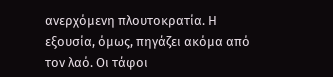ανερχόμενη πλουτοκρατία. Η εξουσία, όμως, πηγάζει ακόμα από τον λαό. Οι τάφοι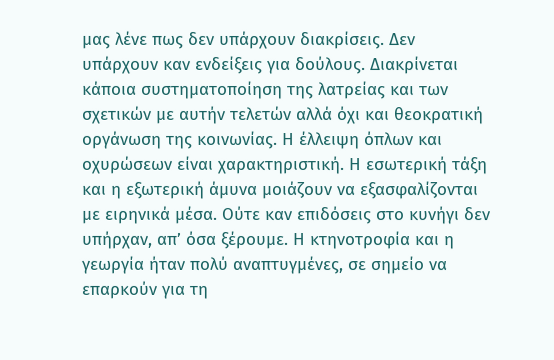μας λένε πως δεν υπάρχουν διακρίσεις. Δεν υπάρχουν καν ενδείξεις για δούλους. Διακρίνεται κάποια συστηματοποίηση της λατρείας και των σχετικών με αυτήν τελετών αλλά όχι και θεοκρατική οργάνωση της κοινωνίας. Η έλλειψη όπλων και οχυρώσεων είναι χαρακτηριστική. Η εσωτερική τάξη και η εξωτερική άμυνα μοιάζουν να εξασφαλίζονται με ειρηνικά μέσα. Ούτε καν επιδόσεις στο κυνήγι δεν υπήρχαν, απ’ όσα ξέρουμε. Η κτηνοτροφία και η γεωργία ήταν πολύ αναπτυγμένες, σε σημείο να επαρκούν για τη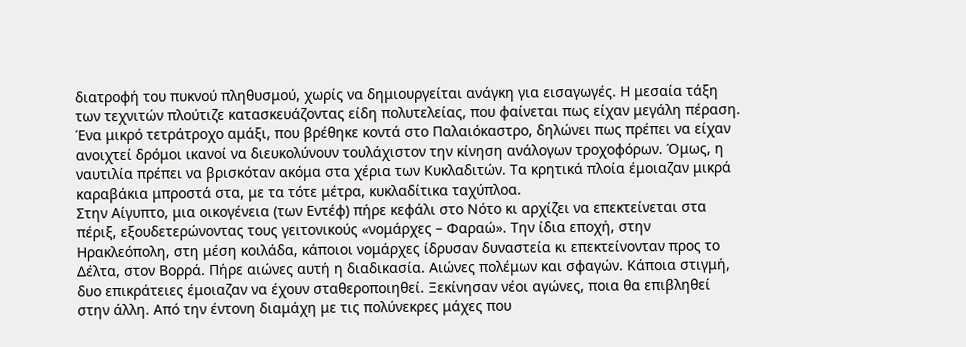διατροφή του πυκνού πληθυσμού, χωρίς να δημιουργείται ανάγκη για εισαγωγές. Η μεσαία τάξη των τεχνιτών πλούτιζε κατασκευάζοντας είδη πολυτελείας, που φαίνεται πως είχαν μεγάλη πέραση. Ένα μικρό τετράτροχο αμάξι, που βρέθηκε κοντά στο Παλαιόκαστρο, δηλώνει πως πρέπει να είχαν ανοιχτεί δρόμοι ικανοί να διευκολύνουν τουλάχιστον την κίνηση ανάλογων τροχοφόρων. Όμως, η ναυτιλία πρέπει να βρισκόταν ακόμα στα χέρια των Κυκλαδιτών. Τα κρητικά πλοία έμοιαζαν μικρά καραβάκια μπροστά στα, με τα τότε μέτρα, κυκλαδίτικα ταχύπλοα.
Στην Αίγυπτο, μια οικογένεια (των Εντέφ) πήρε κεφάλι στο Νότο κι αρχίζει να επεκτείνεται στα πέριξ, εξουδετερώνοντας τους γειτονικούς «νομάρχες – Φαραώ». Την ίδια εποχή, στην Ηρακλεόπολη, στη μέση κοιλάδα, κάποιοι νομάρχες ίδρυσαν δυναστεία κι επεκτείνονταν προς το Δέλτα, στον Βορρά. Πήρε αιώνες αυτή η διαδικασία. Αιώνες πολέμων και σφαγών. Κάποια στιγμή, δυο επικράτειες έμοιαζαν να έχουν σταθεροποιηθεί. Ξεκίνησαν νέοι αγώνες, ποια θα επιβληθεί στην άλλη. Από την έντονη διαμάχη με τις πολύνεκρες μάχες που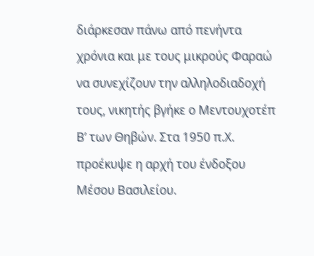διάρκεσαν πάνω από πενήντα χρόνια και με τους μικρούς Φαραώ να συνεχίζουν την αλληλοδιαδοχή τους, νικητής βγήκε ο Μεντουχοτέπ Β’ των Θηβών. Στα 1950 π.Χ. προέκυψε η αρχή του ένδοξου Μέσου Βασιλείου.